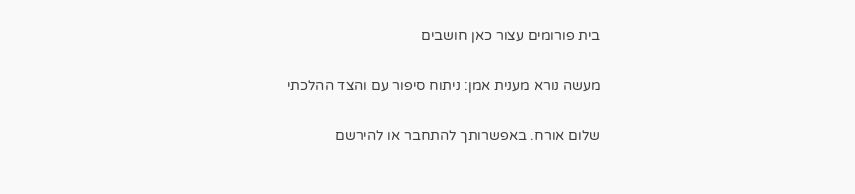בית פורומים עצור כאן חושבים

מעשה נורא מענית אמן: ניתוח סיפור עם והצד ההלכתי

שלום אורח. באפשרותך להתחבר או להירשם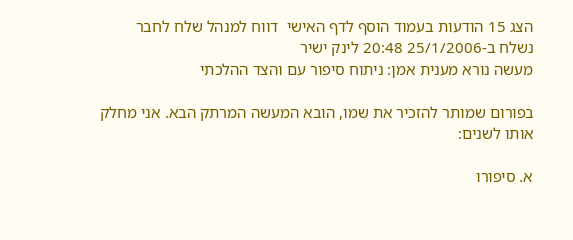הצג 15 הודעות בעמוד הוסף לדף האישי  דווח למנהל שלח לחבר
נשלח ב-25/1/2006 20:48 לינק ישיר
מעשה נורא מענית אמן: ניתוח סיפור עם והצד ההלכתי

בפורום שמותר להזכיר את שמו, הובא המעשה המרתק הבא. אני מחלק אותו לשנים:

א. סיפורו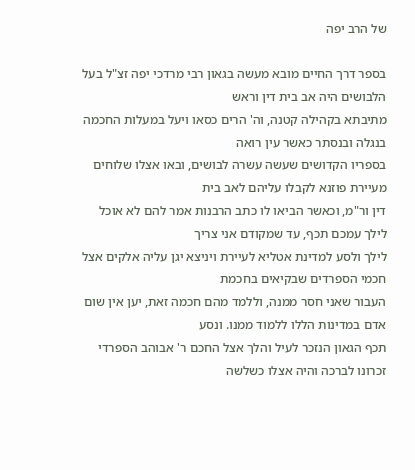של הרב יפה

בספר דרך החיים מובא מעשה בגאון רבי מרדכי יפה זצ"ל בעל הלבושים היה אב בית דין וראש
מתיבתא בקהילה קטנה, וה' הרים כסאו ויעל במעלות החכמה בנגלה ובנסתר כאשר עין רואה
בספריו הקדושים שעשה עשרה לבושים, ובאו אצלו שלוחים מעיירת פוזנא לקבלו עליהם לאב בית
דין ור"מ, וכאשר הביאו לו כתב הרבנות אמר להם לא אוכל לילך עמכם תכף, עד שמקודם אני צריך
לילך ולסע למדינת אטליא לעיירת ויניצא יגן עליה אלקים אצל חכמי הספרדים שבקיאים בחכמת
העבור שאני חסר ממנה, וללמד מהם חכמה זאת, יען אין שום אדם במדינות הללו ללמוד ממנו. ונסע
תכף הגאון הנזכר לעיל והלך אצל החכם ר' אבוהב הספרדי זכרונו לברכה והיה אצלו כשלשה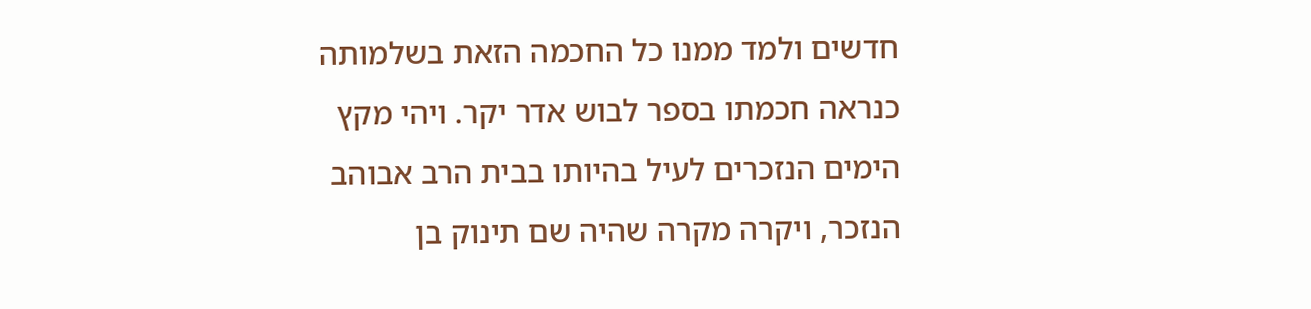חדשים ולמד ממנו כל החכמה הזאת בשלמותה כנראה חכמתו בספר לבוש אדר יקר. ויהי מקץ
הימים הנזכרים לעיל בהיותו בבית הרב אבוהב הנזכר, ויקרה מקרה שהיה שם תינוק בן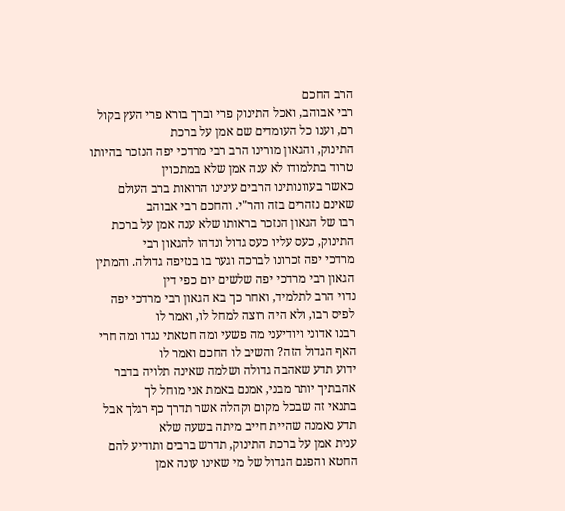הרב החכם
רבי אבוהב, ואכל התינוק פרי וברך בורא פרי העץ בקול רם, וענו כל העומדים שם אמן על ברכת
התינוק, והגאון מורינו הרב רבי מרדכי יפה הנזכר בהיותו טרוד בתלמודו לא ענה אמן שלא במתכוין
כאשר בעוונותינו הרבים עינינו הרואות ברב העולם שאינם נזהרים בזה והר"י. והחכם רבי אבוהב
רבו של הגאון הנזכר בראותו שלא ענה אמן על ברכת התינוק, כעס עליו כעס גדול ונדהו להגאון רבי
מרדכי יפה זכרונו לברכה וגער בו בנזיפה גדולה. והמתין הגאון רבי מרדכי יפה שלשים יום כפי דין
נדוי הרב לתלמיד, ואחר כך בא הגאון רבי מרדכי יפה לפיס רבו, ולא היה רוצה למחל לו, ואמר לו
רבנו אדוני ויודיעני מה פשעי ומה חטאתי נגדו ומה חרי האף הגדול הזה? והשיב לו החכם ואמר לו
ידוע תדע שאהבה גדולה ושלמה שאינה תלויה בדבר אהבתיך יותר מבני, אמנם באמת אני מוחל לך
בתנאי זה שבכל מקום וקהלה אשר תדרך כף רגלך אבל תדע נאמנה שהיית חייב מיתה בשעה שלא
ענית אמן על ברכת התינוק, תדרש ברבים ותודיע להם החטא והפגם הגדול של מי שאינו עונה אמן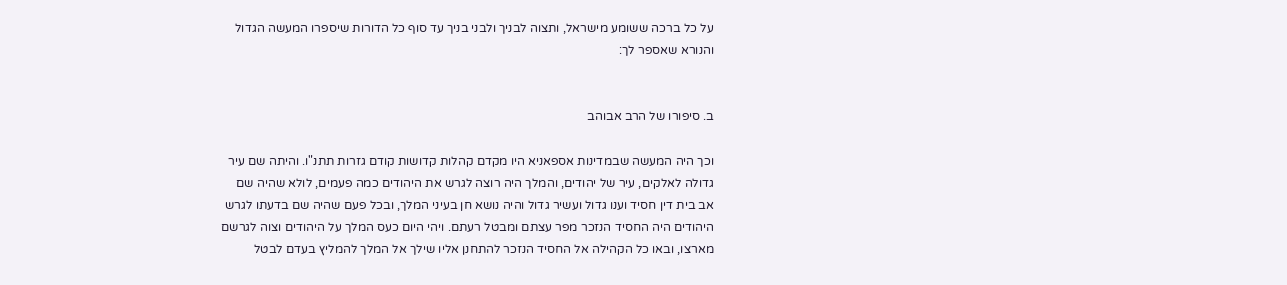על כל ברכה ששומע מישראל, ותצוה לבניך ולבני בניך עד סוף כל הדורות שיספרו המעשה הגדול
והנורא שאספר לך:


ב. סיפורו של הרב אבוהב

וכך היה המעשה שבמדינות אספאניא היו מקדם קהלות קדושות קודם גזרות תתנ"ו. והיתה שם עיר
גדולה לאלקים, עיר של יהודים, והמלך היה רוצה לגרש את היהודים כמה פעמים, לולא שהיה שם
אב בית דין חסיד וענו גדול ועשיר גדול והיה נושא חן בעיני המלך, ובכל פעם שהיה שם בדעתו לגרש
היהודים היה החסיד הנזכר מפר עצתם ומבטל רעתם. ויהי היום כעס המלך על היהודים וצוה לגרשם
מארצו, ובאו כל הקהילה אל החסיד הנזכר להתחנן אליו שילך אל המלך להמליץ בעדם לבטל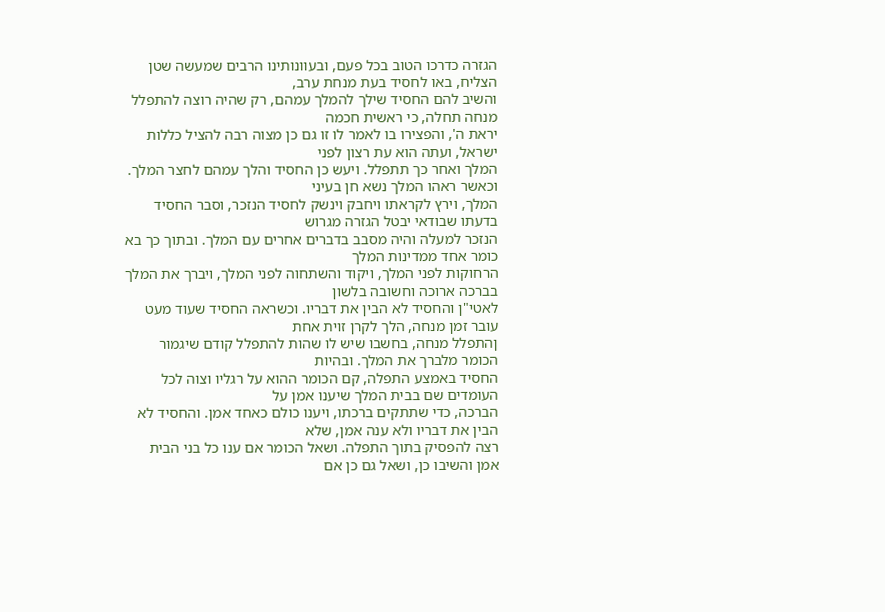הגזרה כדרכו הטוב בכל פעם, ובעוונותינו הרבים שמעשה שטן הצליח, באו לחסיד בעת מנחת ערב,
והשיב להם החסיד שילך להמלך עמהם, רק שהיה רוצה להתפלל מנחה תחלה, כי ראשית חכמה
יראת ה', והפצירו בו לאמר לו זו גם כן מצוה רבה להציל כללות ישראל, ועתה הוא עת רצון לפני
המלך ואחר כך תתפלל. ויעש כן החסיד והלך עמהם לחצר המלך. וכאשר ראהו המלך נשא חן בעיני
המלך, וירץ לקראתו ויחבק וינשק לחסיד הנזכר, וסבר החסיד בדעתו שבודאי יבטל הגזרה מגרוש
הנזכר למעלה והיה מסבב בדברים אחרים עם המלך. ובתוך כך בא כומר אחד ממדינות המלך
הרחוקות לפני המלך, ויקוד והשתחוה לפני המלך, ויברך את המלך בברכה ארוכה וחשובה בלשון
לאטי"ן והחסיד לא הבין את דבריו. וכשראה החסיד שעוד מעט עובר זמן מנחה, הלך לקרן זוית אחת
ןהתפלל מנחה, בחשבו שיש לו שהות להתפלל קודם שיגמור הכומר מלברך את המלך. ובהיות
החסיד באמצע התפלה, קם הכומר ההוא על רגליו וצוה לכל העומדים שם בבית המלך שיענו אמן על
הברכה, כדי שתתקים ברכתו, ויענו כולם כאחד אמן. והחסיד לא הבין את דבריו ולא ענה אמן, שלא
רצה להפסיק בתוך התפלה. ושאל הכומר אם ענו כל בני הבית אמן והשיבו כן, ושאל גם כן אם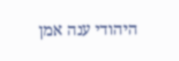היהודי ענה אמן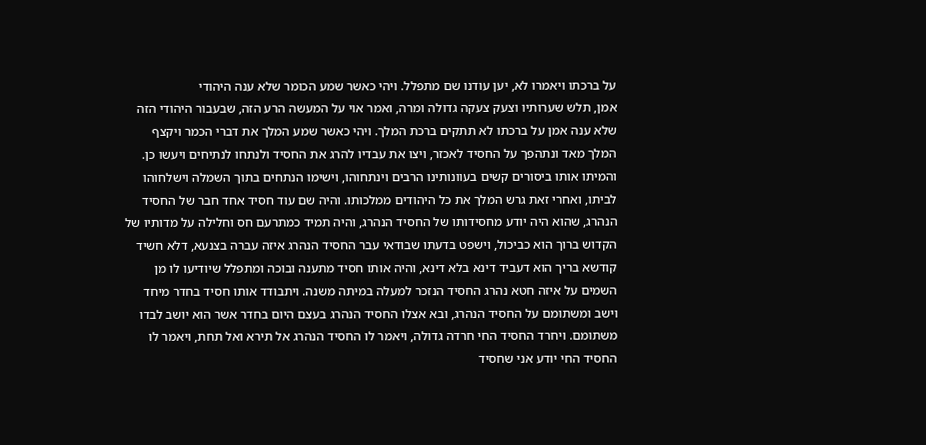על ברכתו ויאמרו לא, יען עודנו שם מתפלל. ויהי כאשר שמע הכומר שלא ענה היהודי
אמן, תלש שערותיו וצעק צעקה גדולה ומרה, ואמר אוי על המעשה הרע הזה, שבעבור היהודי הזה
שלא ענה אמן על ברכתו לא תתקים ברכת המלך. ויהי כאשר שמע המלך את דברי הכמר ויקצף
המלך מאד ונתהפך על החסיד לאכזר, ויצו את עבדיו להרג את החסיד ולנתחו לנתיחים ויעשו כן.
והמיתו אותו ביסורים קשים בעוונותינו הרבים וינתחוהו, וישימו הנתחים בתוך השמלה וישלחוהו
לביתו, ואחרי זאת גרש המלך את כל היהודים ממלכותו. והיה שם עוד חסיד אחד חבר של החסיד
הנהרג, שהוא היה יודע מחסידותו של החסיד הנהרג, והיה תמיד כמתרעם חס וחלילה על מדותיו של
הקדוש ברוך הוא כביכול, וישפט בדעתו שבודאי עבר החסיד הנהרג איזה עברה בצנעא, דלא חשיד
קודשא בריך הוא דעביד דינא בלא דינא, והיה אותו חסיד מתענה ובוכה ומתפלל שיודיעו לו מן
השמים על איזה חטא נהרג החסיד הנזכר למעלה במיתה משנה. ויתבודד אותו חסיד בחדר מיחד
וישב ומשתומם על החסיד הנהרג, ובא אצלו החסיד הנהרג בעצם היום בחדר אשר הוא יושב לבדו
משתומם. ויחרד החסיד החי חרדה גדולה, ויאמר לו החסיד הנהרג אל תירא ואל תחת, ויאמר לו
החסיד החי יודע אני שחסיד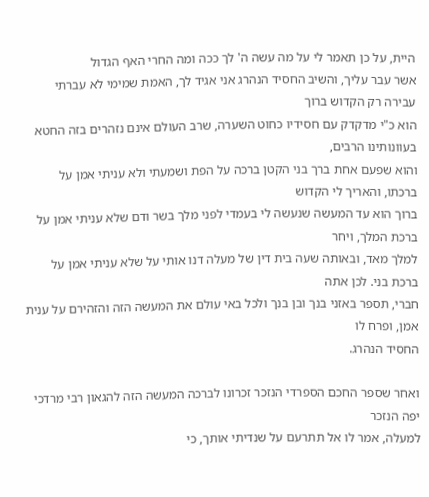היית, על כן תאמר לי על מה עשה ה' לך ככה ומה החרי האף הגדול
אשר עבר עליך, והשיב החסיד הנהרג אני אגיד לך, האמת שמימי לא עברתי עבירה רק הקדוש ברוך
הוא כ"י מדקדק עם חסידיו כחוט השערה, שרב העולם אינם נזהרים בזה החטא בעוונותינו הרבים,
והוא שפעם אחת ברך בני הקטן ברכה על הפת ושמעתי ולא עניתי אמן על ברכתו, והאריך לי הקדוש
ברוך הוא עד המעשה שנעשה לי בעמדי לפני מלך בשר ודם שלא עניתי אמן על ברכת המלך, ויחר
למלך מאד, ובאותה שעה בית דין של מעלה דנו אותי על שלא עניתי אמן על ברכת בני. לכן אתה
חברי, תספר באזני בנך ובן בנך ולכל באי עולם את המעשה הזה והזהירם על ענית אמן, ופרח לו
החסיד הנהרג.

ואחר שספר החכם הספרדי הנזכר זכרונו לברכה המעשה הזה להגאון רבי מרדכי יפה הנזכר
למעלה, אמר לו אל תתרעם על שנדיתי אותך, כי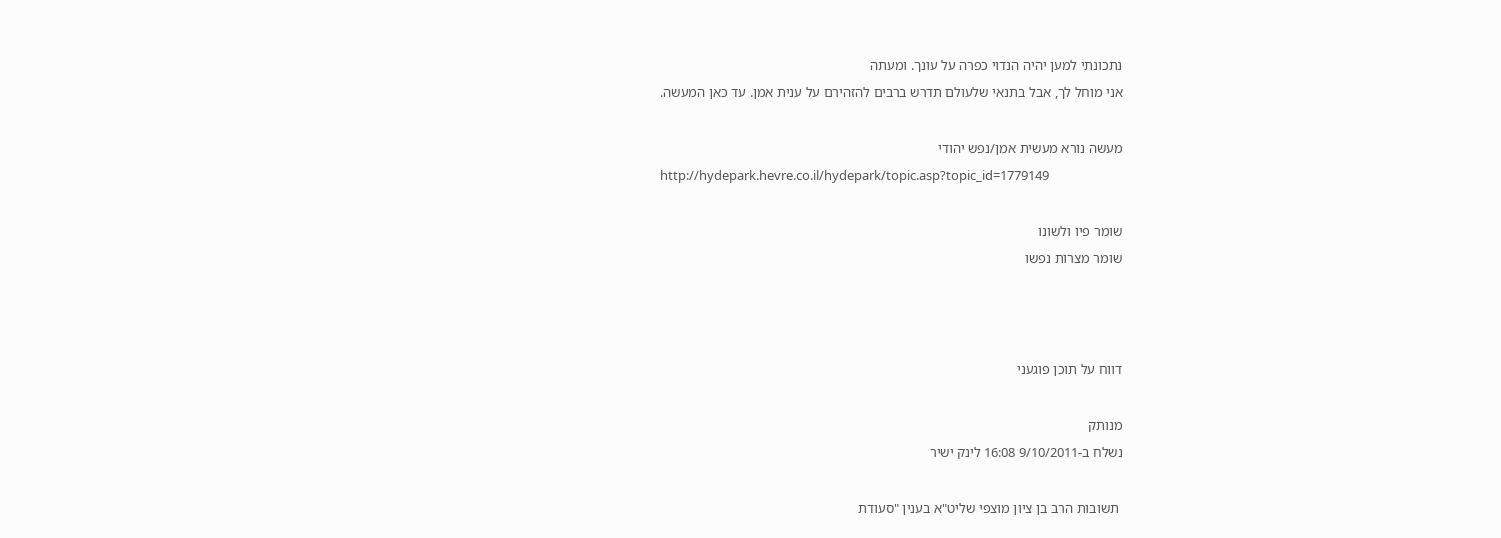נתכונתי למען יהיה הנדוי כפרה על עונך. ומעתה
אני מוחל לך, אבל בתנאי שלעולם תדרש ברבים להזהירם על ענית אמן. עד כאן המעשה.

מעשה נורא מעשית אמן/נפש יהודי
http://hydepark.hevre.co.il/hydepark/topic.asp?topic_id=1779149

שומר פיו ולשונו
שומר מצרות נפשו



דווח על תוכן פוגעני

מנותק
נשלח ב-9/10/2011 16:08 לינק ישיר

 תשובות הרב בן ציון מוצפי שליט"א בענין "סעודת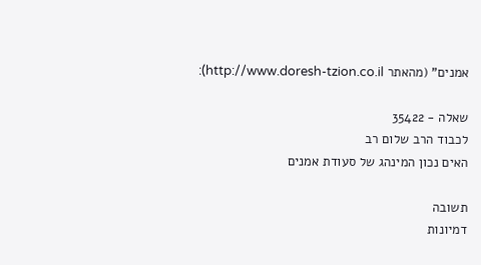אמנים" (מהאתר http://www.doresh-tzion.co.il):

שאלה - 35422
לכבוד הרב שלום רב
האים נכון המינהג של סעודת אמנים

תשובה
דמיונות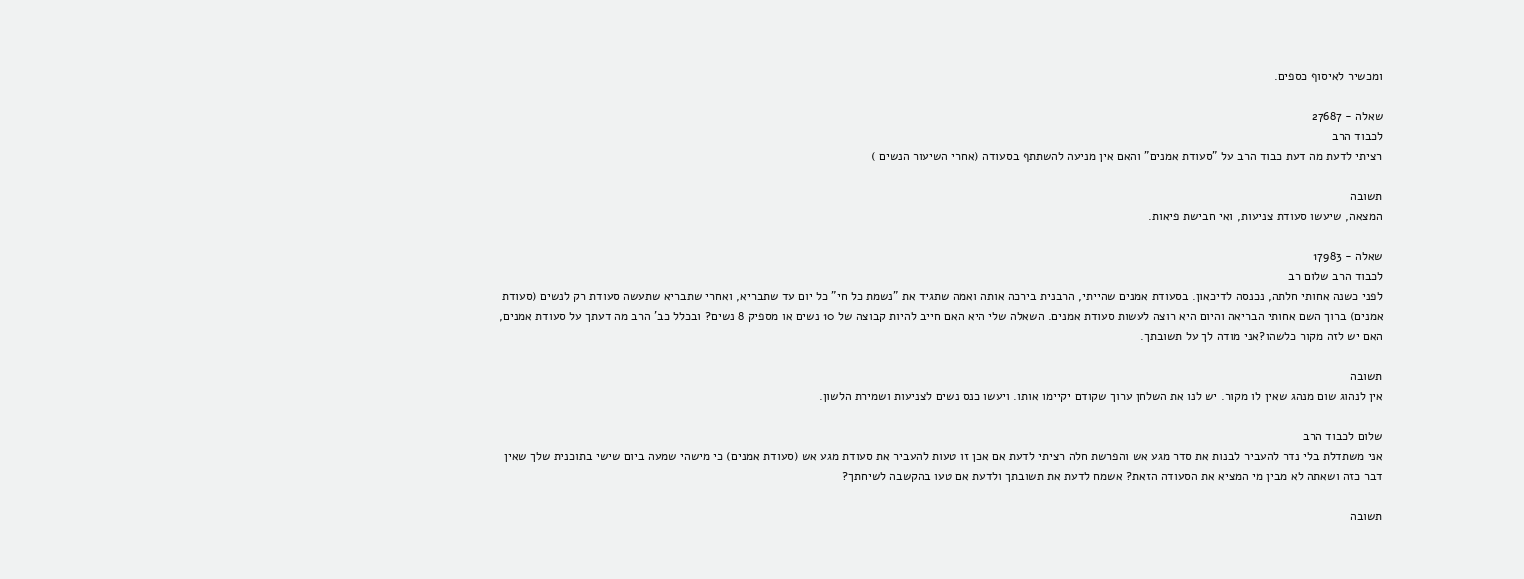ומכשיר לאיסוף כספים.

שאלה - 27687
לכבוד הרב
רציתי לדעת מה דעת כבוד הרב על "סעודת אמנים" והאם אין מניעה להשתתף בסעודה (אחרי השיעור הנשים )

תשובה
המצאה, שיעשו סעודת צניעות, ואי חבישת פיאות.

שאלה - 17983
לכבוד הרב שלום רב
לפני כשנה אחותי חלתה, נכנסה לדיכאון. בסעודת אמנים שהייתי, הרבנית בירכה אותה ואמה שתגיד את "נשמת כל חי" כל יום עד שתבריא, ואחרי שתבריא שתעשה סעודת רק לנשים (סעודת אמנים) ברוך השם אחותי הבריאה והיום היא רוצה לעשות סעודת אמנים. השאלה שלי היא האם חייב להיות קבוצה של 10 נשים או מספיק 8 נשים? ובכלל כב' הרב מה דעתך על סעודת אמנים, האם יש לזה מקור כלשהו?אני מודה לך על תשובתך.

תשובה
אין לנהוג שום מנהג שאין לו מקור. יש לנו את השלחן ערוך שקודם יקיימו אותו. ויעשו כנס נשים לצניעות ושמירת הלשון.

שלום לכבוד הרב
אני משתדלת בלי נדר להעביר לבנות את סדר מגע אש והפרשת חלה רציתי לדעת אם אכן זו טעות להעביר את סעודת מגע אש (סעודת אמנים) כי מישהי שמעה ביום שישי בתוכנית שלך שאין דבר כזה ושאתה לא מבין מי המציא את הסעודה הזאת? אשמח לדעת את תשובתך ולדעת אם טעו בהקשבה לשיחתך?

תשובה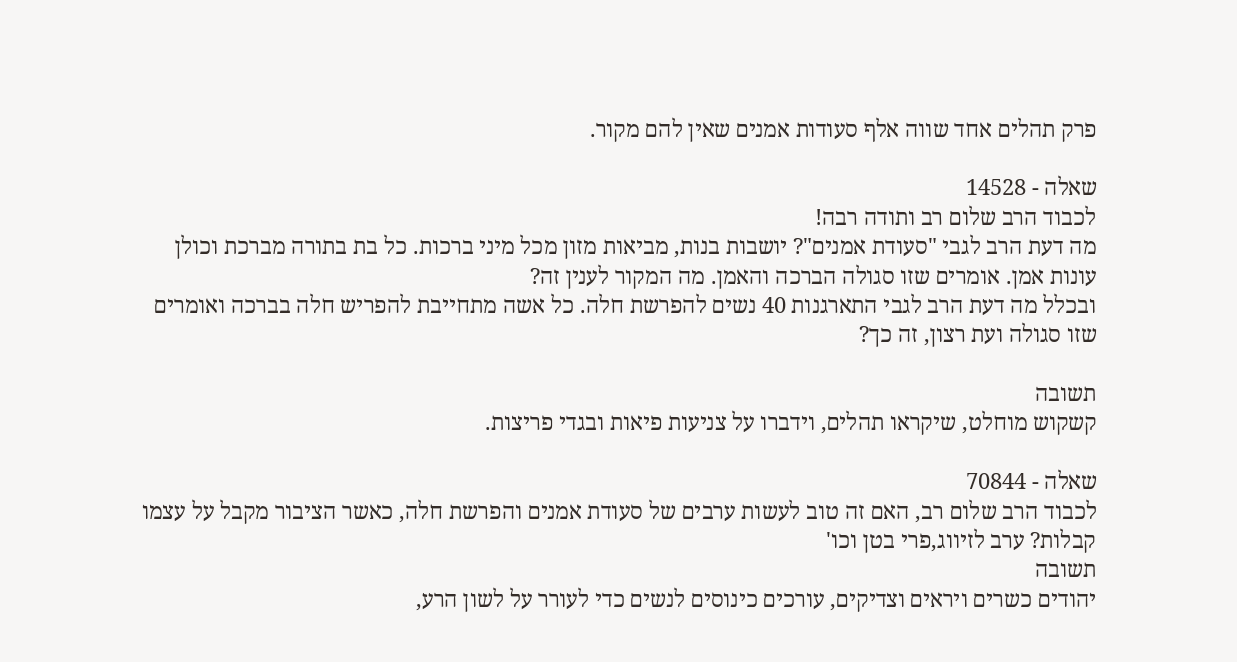פרק תהלים אחד שווה אלף סעודות אמנים שאין להם מקור.

שאלה - 14528
לכבוד הרב שלום רב ותודה רבה!
מה דעת הרב לגבי "סעודת אמנים"? יושבות בנות, מביאות מזון מכל מיני ברכות. כל בת בתורה מברכת וכולן עונות אמן. אומרים שזו סגולה הברכה והאמן. מה המקור לענין זה?
ובכלל מה דעת הרב לגבי התארגנות 40 נשים להפרשת חלה. כל אשה מתחייבת להפריש חלה בברכה ואומרים שזו סגולה ועת רצון, זה כך?

תשובה
קשקוש מוחלט, שיקראו תהלים, וידברו על צניעות פיאות ובגדי פריצות.

שאלה - 70844
לכבוד הרב שלום רב, האם זה טוב לעשות ערבים של סעודת אמנים והפרשת חלה, כאשר הציבור מקבל על עצמו קבלות? ערב לזיווג,פרי בטן וכו'
תשובה
יהודים כשרים ויראים וצדיקים, עורכים כינוסים לנשים כדי לעורר על לשון הרע,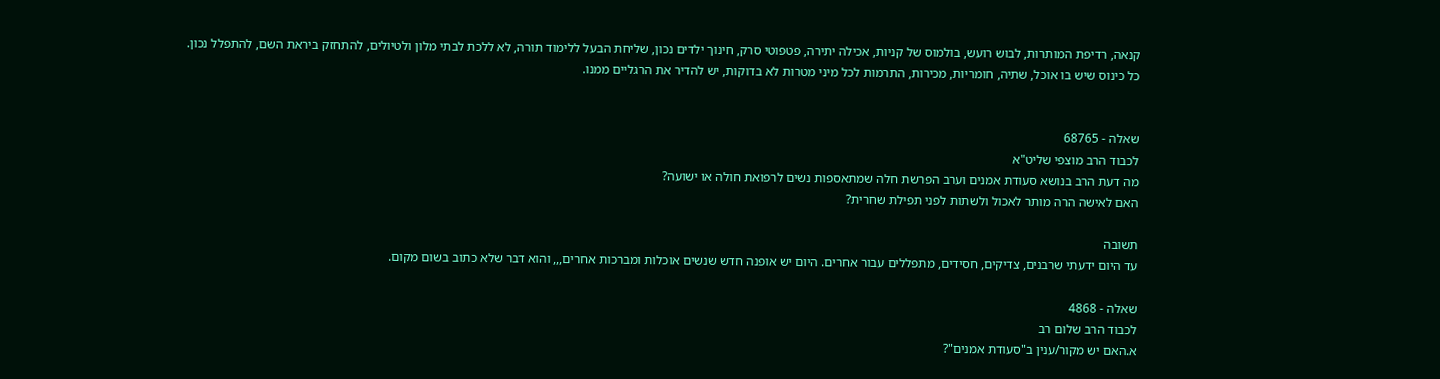קנאה, רדיפת המותרות, לבוש רועש, בולמוס של קניות, אכילה יתירה, פטפוטי סרק, חינוך ילדים נכון, שליחת הבעל ללימוד תורה, לא ללכת לבתי מלון ולטיולים, להתחזק ביראת השם, להתפלל נכון.
כל כינוס שיש בו אוכל, שתיה, חומריות, מכירות, התרמות לכל מיני מטרות לא בדוקות, יש להדיר את הרגליים ממנו.


שאלה - 68765
לכבוד הרב מוצפי שליט"א
מה דעת הרב בנושא סעודת אמנים וערב הפרשת חלה שמתאספות נשים לרפואת חולה או ישועה?
האם לאישה הרה מותר לאכול ולשתות לפני תפילת שחרית?

תשובה
עד היום ידעתי שרבנים, צדיקים, חסידים, מתפללים עבור אחרים. היום יש אופנה חדש שנשים אוכלות ומברכות אחרים,,, והוא דבר שלא כתוב בשום מקום.

שאלה - 4868
לכבוד הרב שלום רב
א.האם יש מקור/ענין ב"סעודת אמנים"?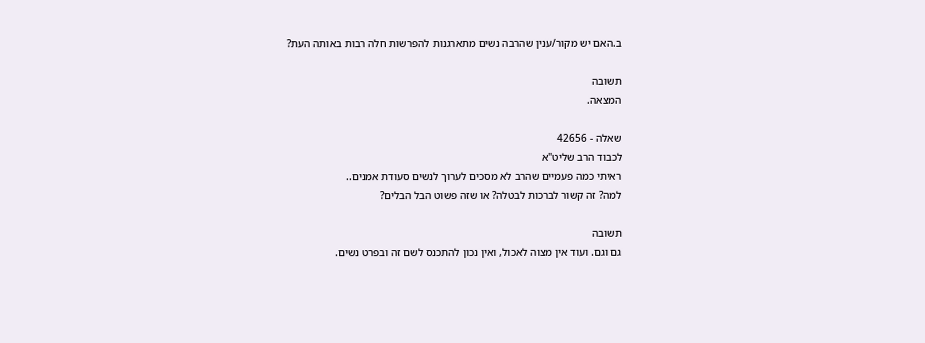ב.האם יש מקור/ענין שהרבה נשים מתארגנות להפרשות חלה רבות באותה העת?

תשובה
המצאה.

שאלה - 42656
לכבוד הרב שליט"א
ראיתי כמה פעמיים שהרב לא מסכים לערוך לנשים סעודת אמנים..
למה? זה קשור לברכות לבטלה? או שזה פשוט הבל הבלים?

תשובה
גם וגם. ועוד אין מצוה לאכול, ואין נכון להתכנס לשם זה ובפרט נשים.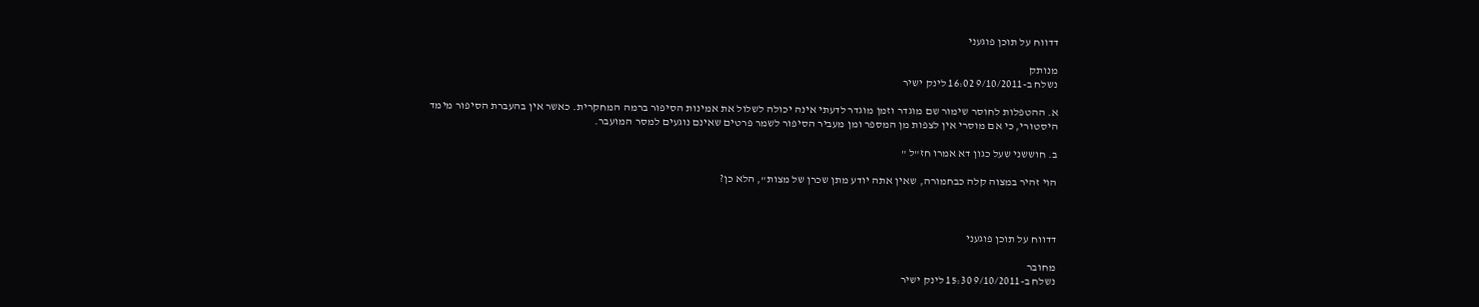דדווח על תוכן פוגעני

מנותק
נשלח ב-9/10/2011 16:02 לינק ישיר

א. ההטפלות לחוסר שימור שם מוגדר וזמן מוגדר לדעתי אינה יכולה לשלול את אמינות הסיפור ברמה המחקרית. כאשר אין בהעברת הסיפור מימד היסטורי, כי אם מוסרי אין לצפות מן המספר ומן מעביר הסיפור לשמר פרטים שאינם נוגעים למסר המועבר.

ב. חוששני שעל כגון דא אמרו חז"ל "

הוי זהיר במצוה קלה כבחמורה, שאין אתה יודע מתן שכרן של מצות", הלא כן?



דדווח על תוכן פוגעני

מחובר
נשלח ב-9/10/2011 15:30 לינק ישיר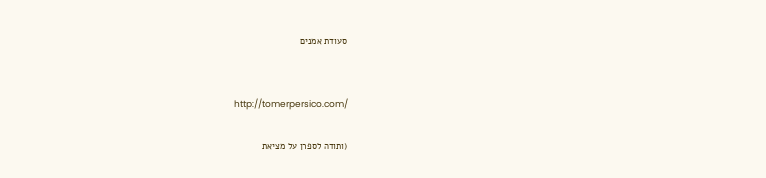סעודת אמנים


http://tomerpersico.com/

(ותודה לספרן על מציאת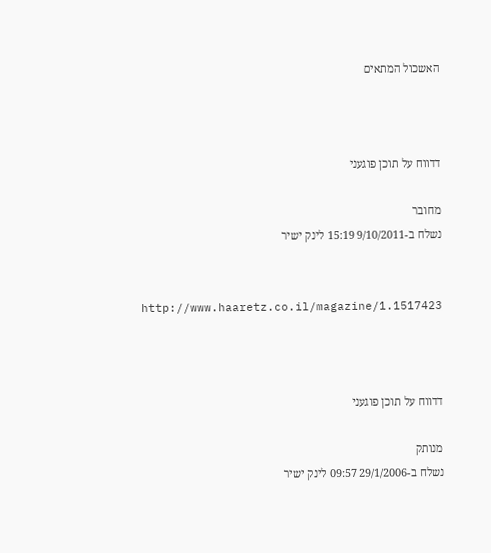האשכול המתאים



דדווח על תוכן פוגעני

מחובר
נשלח ב-9/10/2011 15:19 לינק ישיר


http://www.haaretz.co.il/magazine/1.1517423



דדווח על תוכן פוגעני

מנותק
נשלח ב-29/1/2006 09:57 לינק ישיר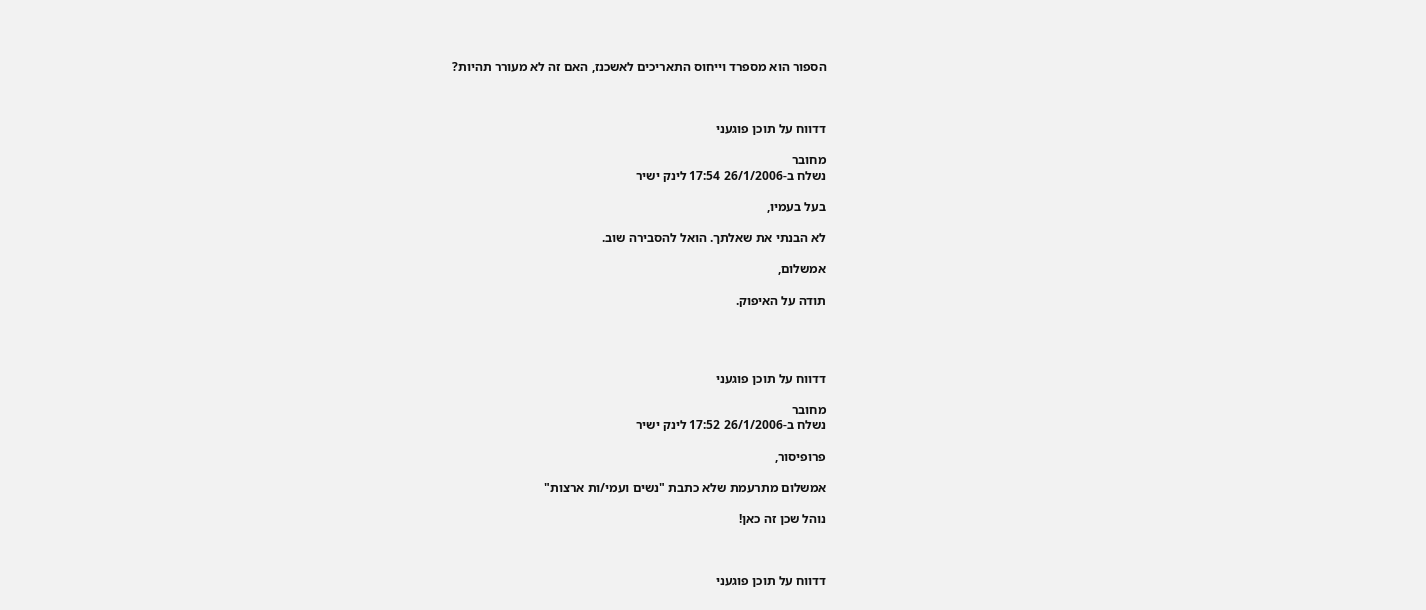הספור הוא מספרד וייחוס התאריכים לאשכנז, האם זה לא מעורר תהיות?



דדווח על תוכן פוגעני

מחובר
נשלח ב-26/1/2006 17:54 לינק ישיר

בעל בעמיו,

לא הבנתי את שאלתך. הואל להסבירה שוב.

אמשלום,

תודה על האיפוק.




דדווח על תוכן פוגעני

מחובר
נשלח ב-26/1/2006 17:52 לינק ישיר

פרופיסור,

אמשלום מתרעמת שלא כתבת "נשים ועמי/ות ארצות"

נוהל שכן זה כאן!



דדווח על תוכן פוגעני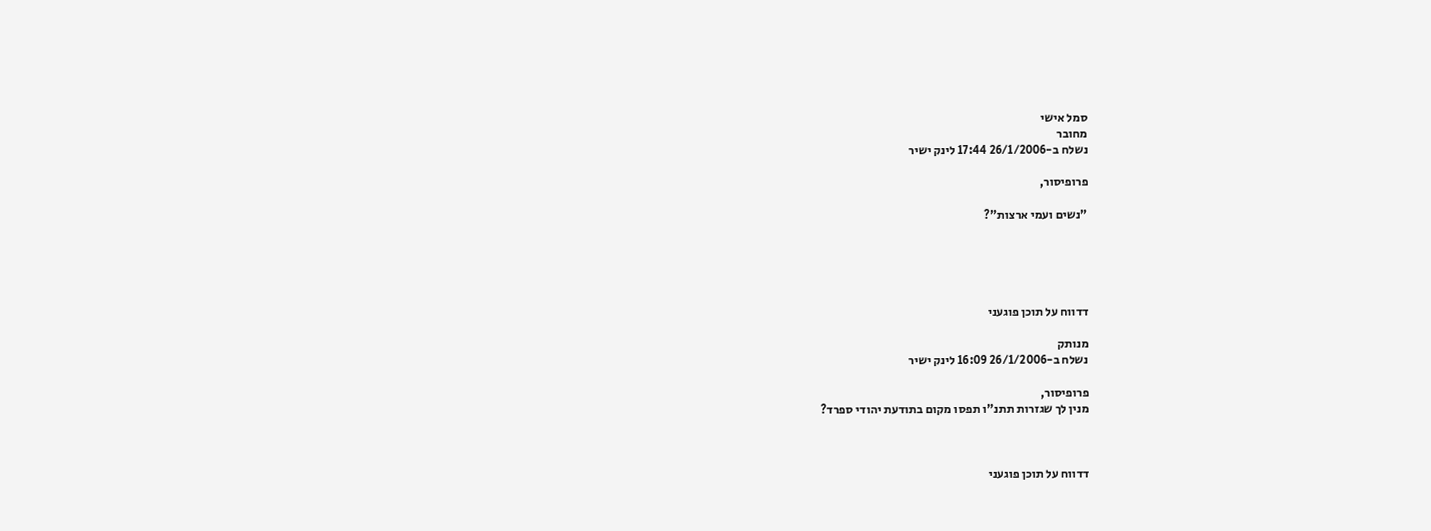סמל אישי
מחובר
נשלח ב-26/1/2006 17:44 לינק ישיר

פרופיסור,

"נשים ועמי ארצות"?





דדווח על תוכן פוגעני

מנותק
נשלח ב-26/1/2006 16:09 לינק ישיר

פרופיסור,
מנין לך שגזרות תתנ"ו תפסו מקום בתודעת יהודי ספרד?



דדווח על תוכן פוגעני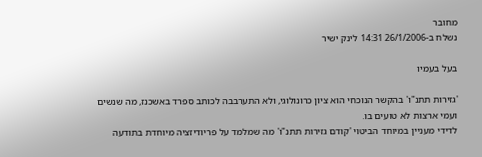מחובר
נשלח ב-26/1/2006 14:31 לינק ישיר

בעל בעמיו

'גזירות תתנ"ו' בהקשר הנוכחי הוא ציון כרונולוגי, ולא התערבבה לכותב ספרד באשכנז, מה שנשים ועמי ארצות לא טועים בו.
לדידי מעניין במיוחד הביטוי 'קודם גזירות תתנ"ו' מה שמלמד על פריודיזציה מיוחדת בתודעה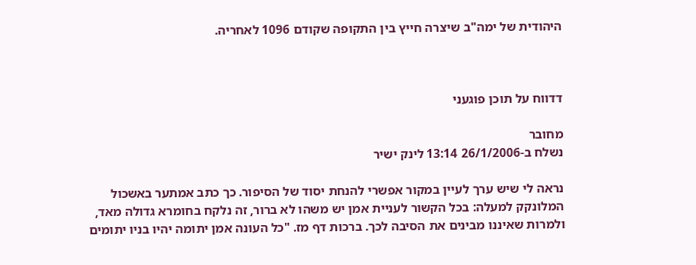היהודית של ימה"ב שיצרה חייץ בין התקופה שקודם 1096 לאחריה.



דדווח על תוכן פוגעני

מחובר
נשלח ב-26/1/2006 13:14 לינק ישיר

נראה לי שיש ערך לעיין במקור אפשרי להנחת יסוד של הסיפור. כך כתב אמתער באשכול המלונקק למעלה: בכל הקשור לעניית אמן יש משהו לא ברור, זה נלקח בחומרא גדולה מאד, ולמרות שאיננו מבינים את הסיבה לכך. ברכות דף מז. "כל העונה אמן יתומה יהיו בניו יתומים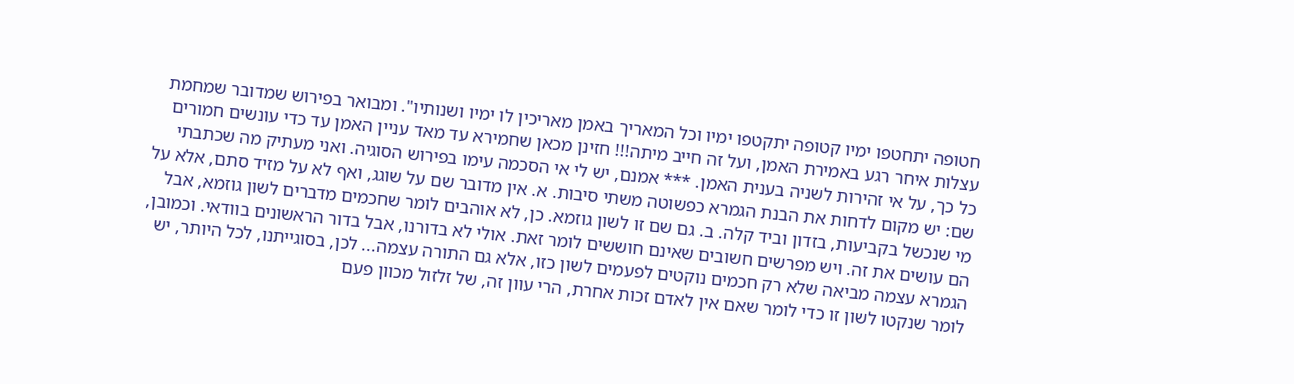חטופה יתחטפו ימיו קטופה יתקטפו ימיו וכל המאריך באמן מאריכין לו ימיו ושנותיו". ומבואר בפירוש שמדובר שמחמת עצלות איחר רגע באמירת האמן, ועל זה חייב מיתה!!! חזינן מכאן שחמירא עד מאד עניין האמן עד כדי עונשים חמורים כל כך, על אי זהירות לשניה בענית האמן. *** אמנם, יש לי אי הסכמה עימו בפירוש הסוגיה. ואני מעתיק מה שכתבתי שם: יש מקום לדחות את הבנת הגמרא כפשוטה משתי סיבות. א. אין מדובר שם על שוגג, ואף לא על מזיד סתם, אלא על מי שנכשל בקביעות, בזדון וביד קלה. ב. גם שם זו לשון גוזמא. כן, לא אוהבים לומר שחכמים מדברים לשון גוזמא, אבל הם עושים את זה. ויש מפרשים חשובים שאינם חוששים לומר זאת. אולי לא בדורנו, אבל בדור הראשונים בוודאי. וכמובן, הגמרא עצמה מביאה שלא רק חכמים נוקטים לפעמים לשון כזו, אלא גם התורה עצמה... לכן, בסוגייתנו, לכל היותר, יש לומר שנקטו לשון זו כדי לומר שאם אין לאדם זכות אחרת, הרי עוון זה, של זלזול מכוון פעם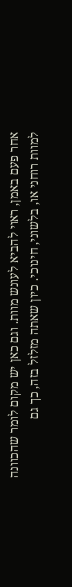אחר פעם באמן, ראוי להביא לעונש מוות. וגם כאן יש מקום לומר שהכוונה למוות רוחני או, בלשוני, חינוכי. כיון שאתה מזלזל בזה, כך גם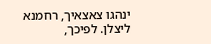ינהגו צאצאיך, רחמנא ליצלן. לפיכך,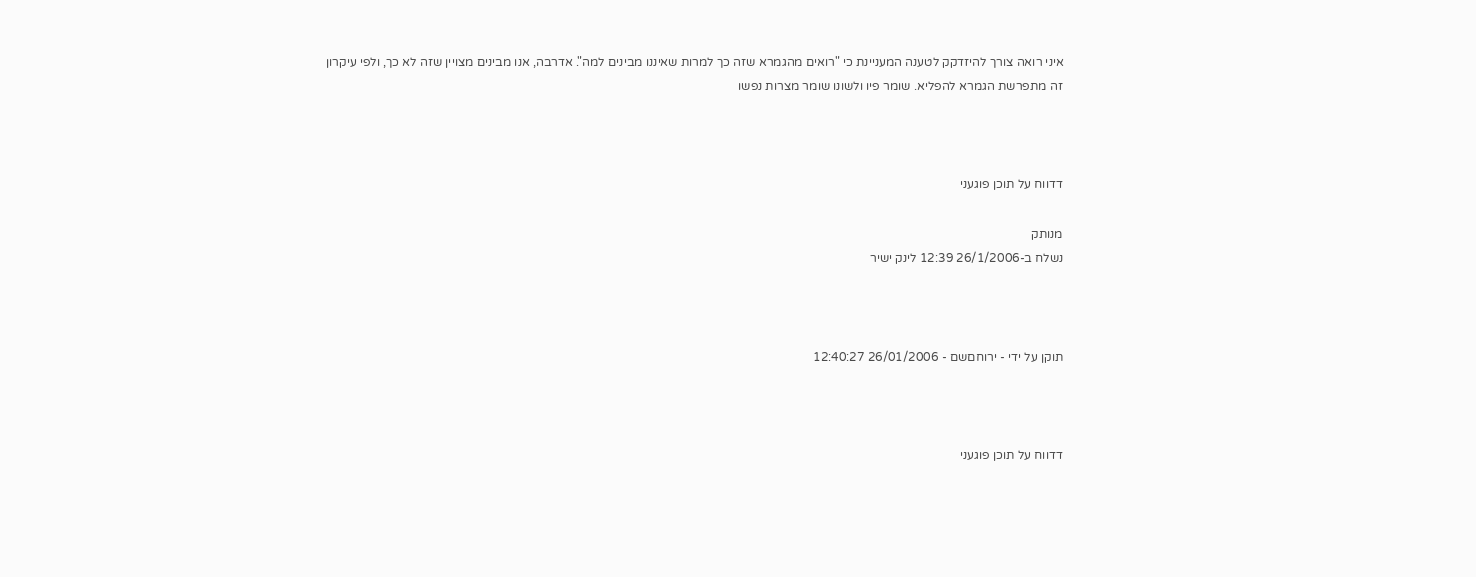איני רואה צורך להיזדקק לטענה המעניינת כי "רואים מהגמרא שזה כך למרות שאיננו מבינים למה". אדרבה, אנו מבינים מצויין שזה לא כך, ולפי עיקרון זה מתפרשת הגמרא להפליא. שומר פיו ולשונו שומר מצרות נפשו



דדווח על תוכן פוגעני

מנותק
נשלח ב-26/1/2006 12:39 לינק ישיר



תוקן על ידי - ירוחםשם - 26/01/2006 12:40:27



דדווח על תוכן פוגעני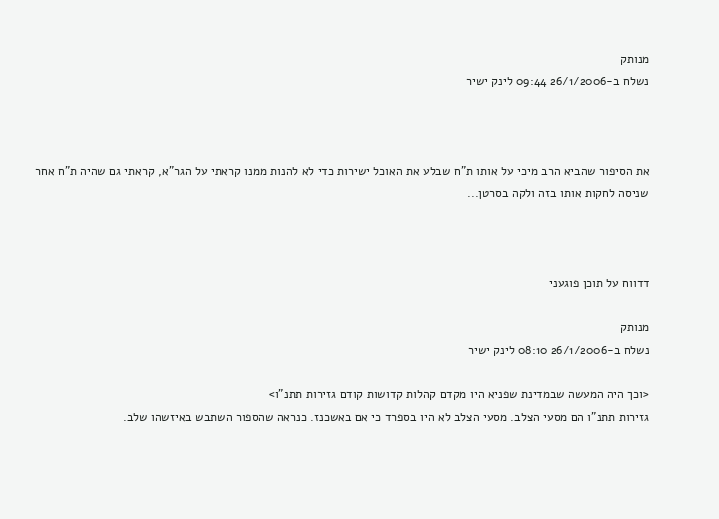מנותק
נשלח ב-26/1/2006 09:44 לינק ישיר



את הסיפור שהביא הרב מיכי על אותו ת"ח שבלע את האוכל ישירות כדי לא להנות ממנו קראתי על הגר"א, קראתי גם שהיה ת"ח אחר שניסה לחקות אותו בזה ולקה בסרטן...



דדווח על תוכן פוגעני

מנותק
נשלח ב-26/1/2006 08:10 לינק ישיר

<וכך היה המעשה שבמדינת שפניא היו מקדם קהלות קדושות קודם גזירות תתנ"ו>
גזירות תתנ"ו הם מסעי הצלב. מסעי הצלב לא היו בספרד כי אם באשכנז. כנראה שהספור השתבש באיזשהו שלב.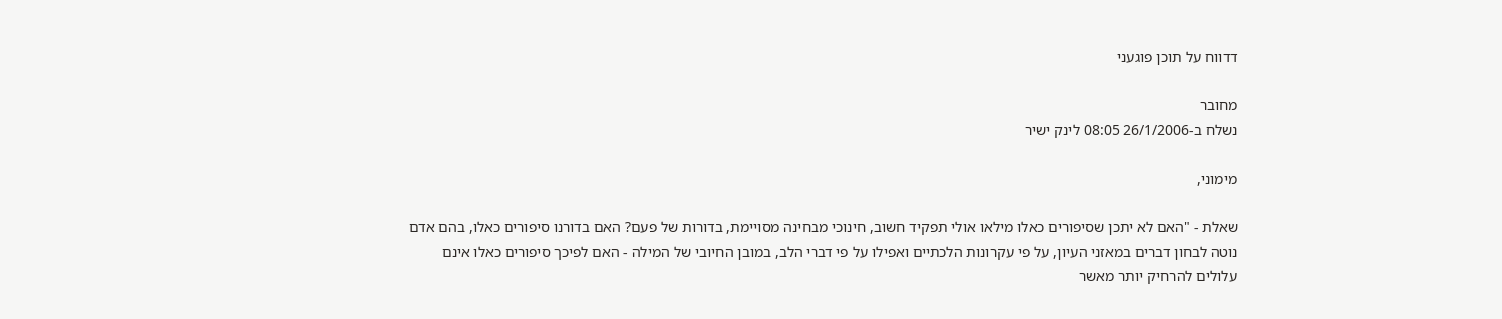דדווח על תוכן פוגעני

מחובר
נשלח ב-26/1/2006 08:05 לינק ישיר

מימוני,

שאלת - "האם לא יתכן שסיפורים כאלו מילאו אולי תפקיד חשוב, חינוכי מבחינה מסויימת, בדורות של פעם? האם בדורנו סיפורים כאלו, בהם אדם נוטה לבחון דברים במאזני העיון, על פי עקרונות הלכתיים ואפילו על פי דברי הלב, במובן החיובי של המילה - האם לפיכך סיפורים כאלו אינם עלולים להרחיק יותר מאשר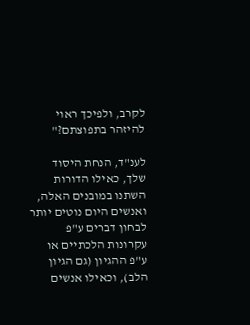לקרב, ולפיכך ראוי להיזהר בתפוצתם?"

לענ"ד, הנחת היסוד שלך, כאילו הדורות השתנו במובנים האלה, ואנשים היום נוטים יותר לבחון דברים ע"פ עקרונות הלכתיים או ע"פ ההגיון (גם הגיון הלב), וכאילו אנשים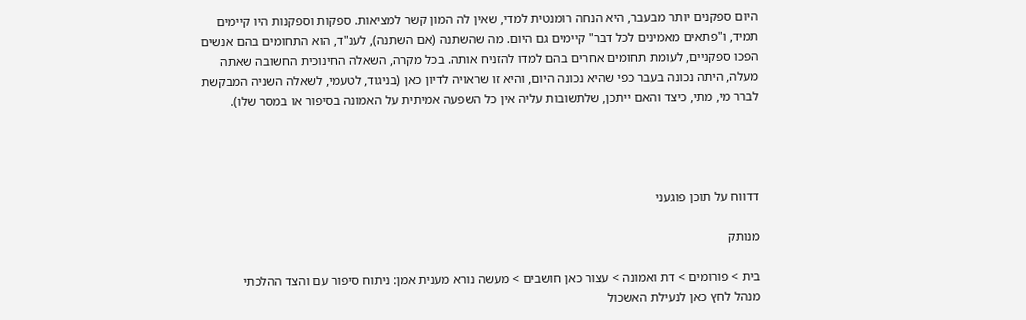היום ספקנים יותר מבעבר, היא הנחה רומנטית למדי, שאין לה המון קשר למציאות. ספקות וספקנות היו קיימים תמיד, ו"פתאים מאמינים לכל דבר" קיימים גם היום. מה שהשתנה (אם השתנה), לענ"ד, הוא התחומים בהם אנשים הפכו ספקניים, לעומת תחומים אחרים בהם למדו להזניח אותה. בכל מקרה, השאלה החינוכית החשובה שאתה מעלה, היתה נכונה בעבר כפי שהיא נכונה היום, והיא זו שראויה לדיון כאן (בניגוד, לטעמי, לשאלה השניה המבקשת לברר מי, מתי, כיצד והאם ייתכן, שלתשובות עליה אין כל השפעה אמיתית על האמונה בסיפור או במסר שלו).




דדווח על תוכן פוגעני

מנותק

בית > פורומים > דת ואמונה > עצור כאן חושבים > מעשה נורא מענית אמן: ניתוח סיפור עם והצד ההלכתי
מנהל לחץ כאן לנעילת האשכול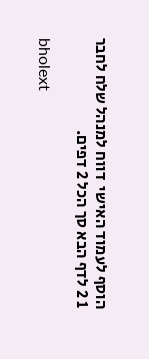הוסף לעמוד האישי  דווח למנהל שלח לחבר
1 2 לדף הבא סך הכל 2 דפים.

bholext